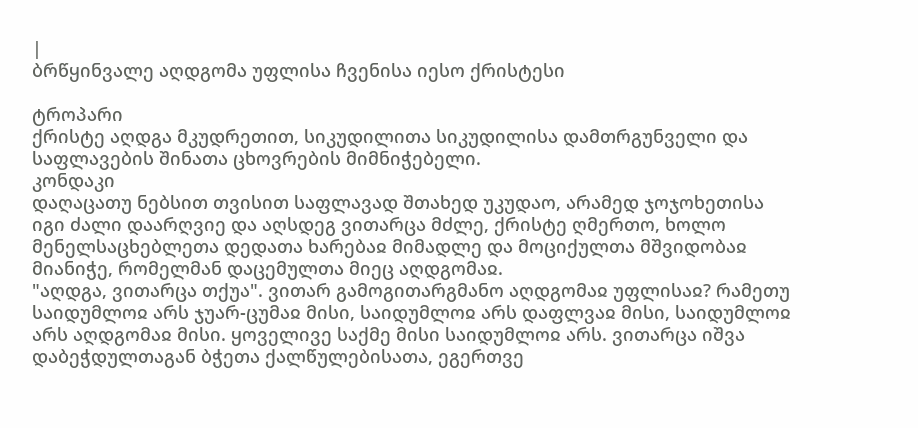|
ბრწყინვალე აღდგომა უფლისა ჩვენისა იესო ქრისტესი

ტროპარი
ქრისტე აღდგა მკუდრეთით, სიკუდილითა სიკუდილისა დამთრგუნველი და საფლავების შინათა ცხოვრების მიმნიჭებელი.
კონდაკი
დაღაცათუ ნებსით თვისით საფლავად შთახედ უკუდაო, არამედ ჯოჯოხეთისა იგი ძალი დაარღვიე და აღსდეგ ვითარცა მძლე, ქრისტე ღმერთო, ხოლო მენელსაცხებლეთა დედათა ხარებაჲ მიმადლე და მოციქულთა მშვიდობაჲ მიანიჭე, რომელმან დაცემულთა მიეც აღდგომაჲ.
"აღდგა, ვითარცა თქუა". ვითარ გამოგითარგმანო აღდგომაჲ უფლისაჲ? რამეთუ საიდუმლოჲ არს ჯუარ-ცუმაჲ მისი, საიდუმლოჲ არს დაფლვაჲ მისი, საიდუმლოჲ არს აღდგომაჲ მისი. ყოველივე საქმე მისი საიდუმლოჲ არს. ვითარცა იშვა დაბეჭდულთაგან ბჭეთა ქალწულებისათა, ეგერთვე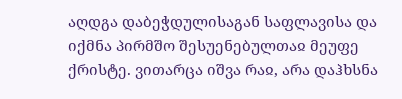აღდგა დაბეჭდულისაგან საფლავისა და იქმნა პირმშო შესუენებულთაჲ მეუფე ქრისტე. ვითარცა იშვა რაჲ, არა დაჰხსნა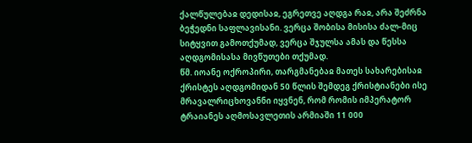ქალწულებაჲ დედისაჲ, ეგრეთვე აღდგა რაჲ, არა შეძრნა ბეჭედნი საფლავისანი. ვერცა შობისა მისისა ძალ-მიც სიტყვით გამოთქუმად, ვერცა შჯულსა ამას და წესსა აღდგომისასა მივწუთები თქუმად.
წმ. იოანე ოქროპირი, თარგმანებაჲ მათეს სახარებისაჲ
ქრისტეს აღდგომიდან 50 წლის შემდეგ ქრისტიანები ისე მრავალრიცხოვანნი იყვნენ, რომ რომის იმპერატორ ტრაიანეს აღმოსავლეთის არმიაში 11 000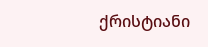ქრისტიანი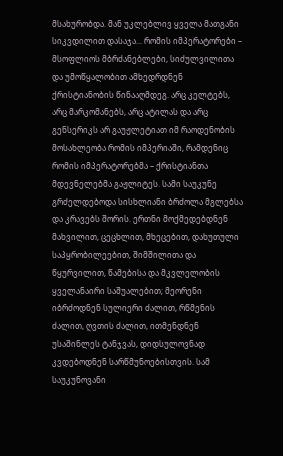მსახურობდა. მან უკლებლივ ყველა მათგანი სიკვდილით დასაჯა... რომის იმპერატორები – მსოფლიოს მბრძანებლები, სიძულვილითა და უმოწყალობით ამხედრდნენ ქრისტიანობის წინააღმდეგ. არც კელტებს, არც მარკომანებს, არც ატილას და არც გენსერიკს არ გაუჟლეტიათ იმ რაოდენობის მოსახლეობა რომის იმპერიაში, რამდენიც რომის იმპერატორებმა – ქრისტიანთა მდევნელებმა გაჟლიტეს. სამი საუკუნე გრძელდებოდა სისხლიანი ბრძოლა მგლებსა და კრავებს შორის. ერთნი მოქმედებდნენ მახვილით, ცეცხლით, მხეცებით, დახუთული საპყრობილეებით, შიმშილითა და წყურვილით, წამებისა და მკვლელობის ყველანაირი საშუალებით; მეორენი იბრძოდნენ სულიერი ძალით, რწმენის ძალით, ღვთის ძალით, ითმენდნენ უსაშინლეს ტანჯვას, დიდსულოვნად კვდებოდნენ სარწმუნოებისთვის. სამ საუკუნოვანი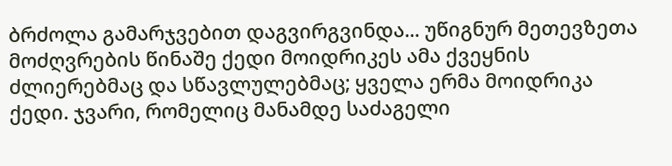ბრძოლა გამარჯვებით დაგვირგვინდა... უწიგნურ მეთევზეთა მოძღვრების წინაშე ქედი მოიდრიკეს ამა ქვეყნის ძლიერებმაც და სწავლულებმაც; ყველა ერმა მოიდრიკა ქედი. ჯვარი, რომელიც მანამდე საძაგელი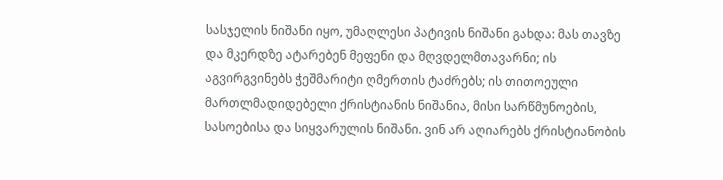სასჯელის ნიშანი იყო, უმაღლესი პატივის ნიშანი გახდა: მას თავზე და მკერდზე ატარებენ მეფენი და მღვდელმთავარნი; ის აგვირგვინებს ჭეშმარიტი ღმერთის ტაძრებს; ის თითოეული მართლმადიდებელი ქრისტიანის ნიშანია, მისი სარწმუნოების, სასოებისა და სიყვარულის ნიშანი. ვინ არ აღიარებს ქრისტიანობის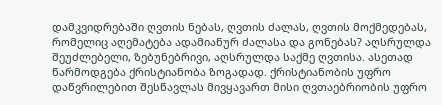დამკვიდრებაში ღვთის ნებას, ღვთის ძალას, ღვთის მოქმედებას, რომელიც აღემატება ადამიანურ ძალასა და გონებას? აღსრულდა შეუძლებელი, ზებუნებრივი, აღსრულდა საქმე ღვთისა. ასეთად წარმოდგება ქრისტიანობა ზოგადად. ქრისტიანობის უფრო დაწვრილებით შესწავლას მივყავართ მისი ღვთაებრიობის უფრო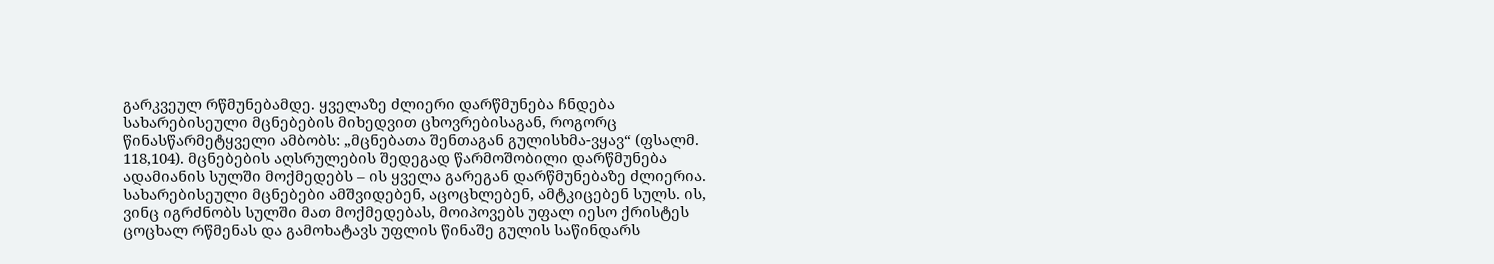გარკვეულ რწმუნებამდე. ყველაზე ძლიერი დარწმუნება ჩნდება სახარებისეული მცნებების მიხედვით ცხოვრებისაგან, როგორც წინასწარმეტყველი ამბობს: „მცნებათა შენთაგან გულისხმა-ვყავ“ (ფსალმ. 118,104). მცნებების აღსრულების შედეგად წარმოშობილი დარწმუნება ადამიანის სულში მოქმედებს – ის ყველა გარეგან დარწმუნებაზე ძლიერია. სახარებისეული მცნებები ამშვიდებენ, აცოცხლებენ, ამტკიცებენ სულს. ის, ვინც იგრძნობს სულში მათ მოქმედებას, მოიპოვებს უფალ იესო ქრისტეს ცოცხალ რწმენას და გამოხატავს უფლის წინაშე გულის საწინდარს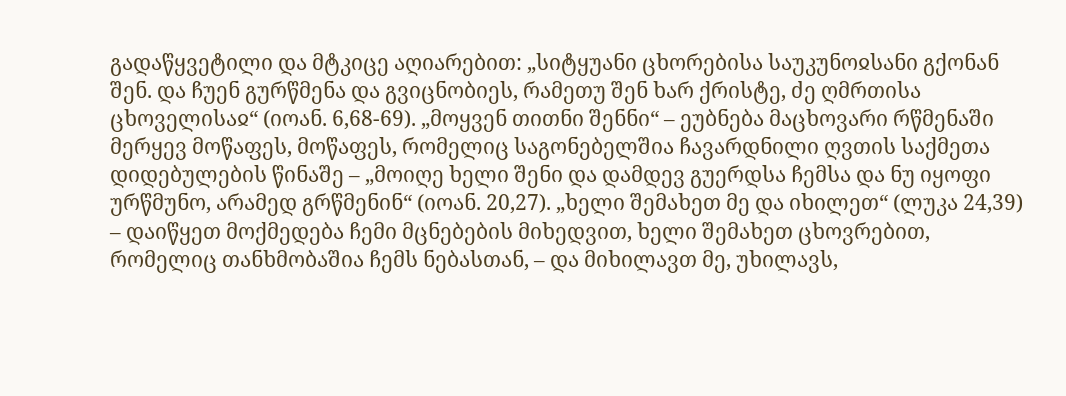გადაწყვეტილი და მტკიცე აღიარებით: „სიტყუანი ცხორებისა საუკუნოჲსანი გქონან შენ. და ჩუენ გურწმენა და გვიცნობიეს, რამეთუ შენ ხარ ქრისტე, ძე ღმრთისა ცხოველისაჲ“ (იოან. 6,68-69). „მოყვენ თითნი შენნი“ – ეუბნება მაცხოვარი რწმენაში მერყევ მოწაფეს, მოწაფეს, რომელიც საგონებელშია ჩავარდნილი ღვთის საქმეთა დიდებულების წინაშე – „მოიღე ხელი შენი და დამდევ გუერდსა ჩემსა და ნუ იყოფი ურწმუნო, არამედ გრწმენინ“ (იოან. 20,27). „ხელი შემახეთ მე და იხილეთ“ (ლუკა 24,39) – დაიწყეთ მოქმედება ჩემი მცნებების მიხედვით, ხელი შემახეთ ცხოვრებით, რომელიც თანხმობაშია ჩემს ნებასთან, – და მიხილავთ მე, უხილავს,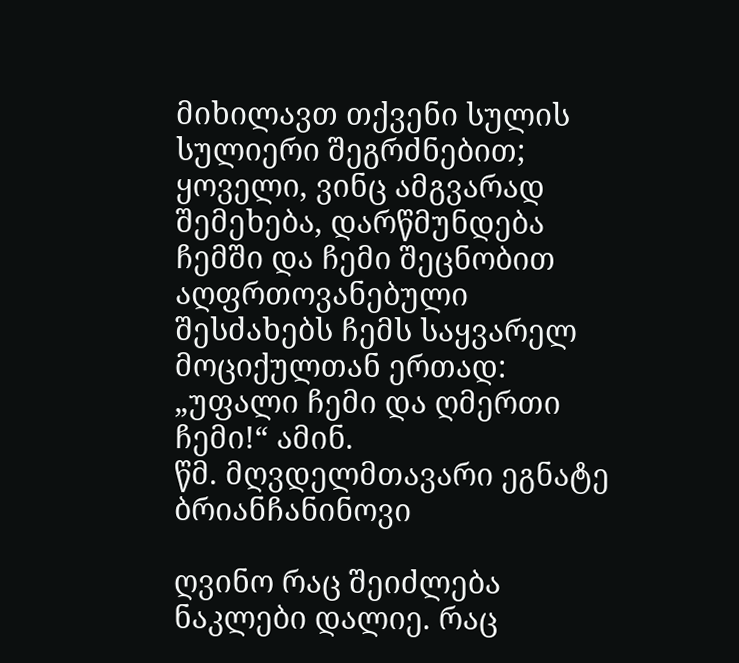მიხილავთ თქვენი სულის სულიერი შეგრძნებით; ყოველი, ვინც ამგვარად შემეხება, დარწმუნდება ჩემში და ჩემი შეცნობით აღფრთოვანებული შესძახებს ჩემს საყვარელ მოციქულთან ერთად: „უფალი ჩემი და ღმერთი ჩემი!“ ამინ.
წმ. მღვდელმთავარი ეგნატე ბრიანჩანინოვი

ღვინო რაც შეიძლება ნაკლები დალიე. რაც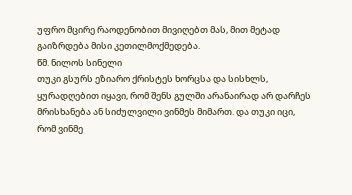უფრო მცირე რაოდენობით მივიღებთ მას, მით მეტად გაიზრდება მისი კეთილმოქმედება.
წმ. ნილოს სინელი
თუკი გსურს ეზიარო ქრისტეს ხორცსა და სისხლს, ყურადღებით იყავი, რომ შენს გულში არანაირად არ დარჩეს მრისხანება ან სიძულვილი ვინმეს მიმართ. და თუკი იცი, რომ ვინმე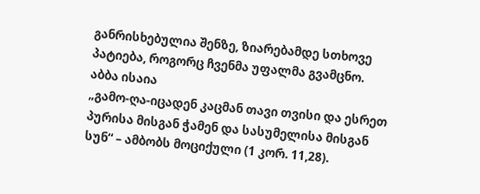განრისხებულია შენზე, ზიარებამდე სთხოვე პატიება, როგორც ჩვენმა უფალმა გვამცნო.
აბბა ისაია
„გამო-ღა-იცადენ კაცმან თავი თვისი და ესრეთ პურისა მისგან ჭამენ და სასუმელისა მისგან სუნ“ – ამბობს მოციქული (1 კორ. 11,28).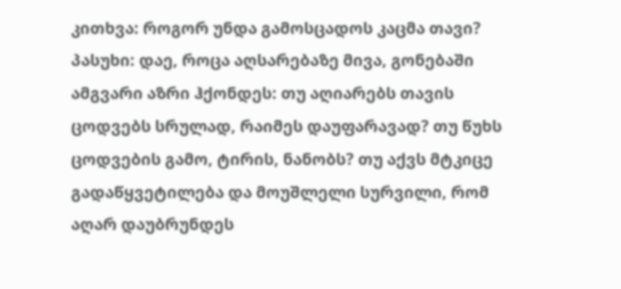კითხვა: როგორ უნდა გამოსცადოს კაცმა თავი?
პასუხი: დაე, როცა აღსარებაზე მივა, გონებაში ამგვარი აზრი ჰქონდეს: თუ აღიარებს თავის ცოდვებს სრულად, რაიმეს დაუფარავად? თუ წუხს ცოდვების გამო, ტირის, ნანობს? თუ აქვს მტკიცე გადაწყვეტილება და მოუშლელი სურვილი, რომ აღარ დაუბრუნდეს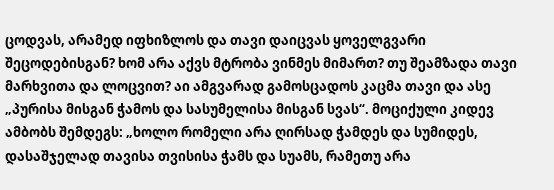ცოდვას, არამედ იფხიზლოს და თავი დაიცვას ყოველგვარი შეცოდებისგან? ხომ არა აქვს მტრობა ვინმეს მიმართ? თუ შეამზადა თავი მარხვითა და ლოცვით? აი ამგვარად გამოსცადოს კაცმა თავი და ასე „პურისა მისგან ჭამოს და სასუმელისა მისგან სვას“. მოციქული კიდევ ამბობს შემდეგს: „ხოლო რომელი არა ღირსად ჭამდეს და სუმიდეს, დასაშჯელად თავისა თვისისა ჭამს და სუამს, რამეთუ არა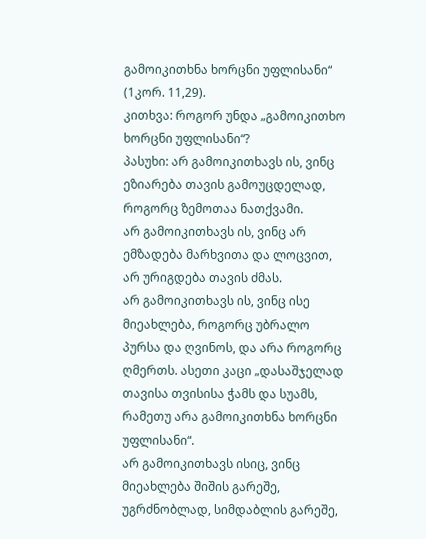გამოიკითხნა ხორცნი უფლისანი“ (1კორ. 11,29).
კითხვა: როგორ უნდა „გამოიკითხო ხორცნი უფლისანი“?
პასუხი: არ გამოიკითხავს ის, ვინც ეზიარება თავის გამოუცდელად, როგორც ზემოთაა ნათქვამი.
არ გამოიკითხავს ის, ვინც არ ემზადება მარხვითა და ლოცვით, არ ურიგდება თავის ძმას.
არ გამოიკითხავს ის, ვინც ისე მიეახლება, როგორც უბრალო პურსა და ღვინოს, და არა როგორც ღმერთს. ასეთი კაცი „დასაშჯელად თავისა თვისისა ჭამს და სუამს, რამეთუ არა გამოიკითხნა ხორცნი უფლისანი“.
არ გამოიკითხავს ისიც, ვინც მიეახლება შიშის გარეშე, უგრძნობლად, სიმდაბლის გარეშე,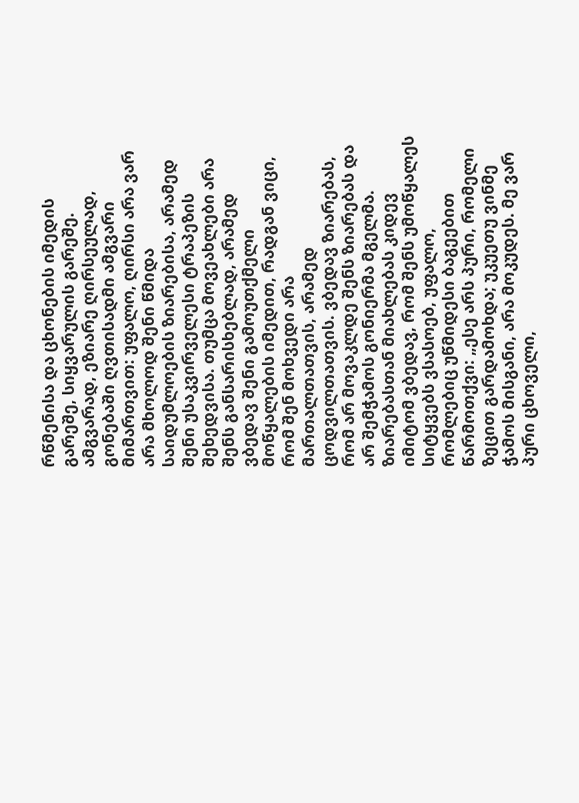რწმენისა და ცხონების იმედის გარეშე, სიყვარულის გარეშე.
ამგვარად, ეზიარე ღირსეულად, გონებაში ღვთისადმი ამგვარი მიმართვით: უფალო, ღირსი არა ვარ არა მხოლოდ შენი წმიდა საიდუმლოების ზიარებისა, არამედ შენი უსაკვირველესი ტრაპეზის შეხედვისა. თუმცა მოვეახლები არა შენს განსარისხებლად, არამედ ვბედავ შენი გამოუთქმელი მოწყალების იმედით, რადგან ვიცი, რომ შენ მოხვედი არა მართალთათვის, არამედ ცოდვილთათვის. ვბედავ ზიარებას, რომ არ მოვაკლდე შენს ზიარებას და არ შემჭამოს გონიერმა მგელმა. ზიარებასთან მიახლებას კიდევ იმიტომ ვბედავ, რომ შენს უმოწყალეს სიტყვებს ვსასოებ, უფალო, რომლებიც უწმიდესი ბაგეებით წარმოთქვი: „ესე არს პური, რომელი ზეცით გარდამოხდა; უკუეთუ ვინმე ჭამოს მისგანი, არა მოკუდეს. მე ვარ პური ცხოველი,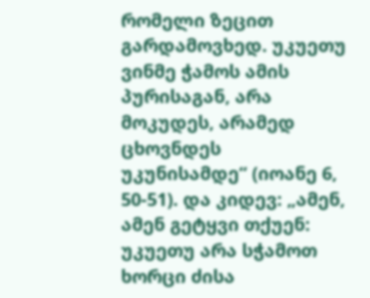რომელი ზეცით გარდამოვხედ. უკუეთუ ვინმე ჭამოს ამის პურისაგან, არა მოკუდეს, არამედ ცხოვნდეს უკუნისამდე“ (იოანე 6, 50-51). და კიდევ: „ამენ, ამენ გეტყვი თქუენ: უკუეთუ არა სჭამოთ ხორცი ძისა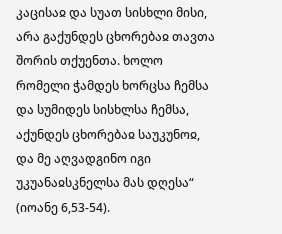კაცისაჲ და სუათ სისხლი მისი, არა გაქუნდეს ცხორებაჲ თავთა შორის თქუენთა. ხოლო რომელი ჭამდეს ხორცსა ჩემსა და სუმიდეს სისხლსა ჩემსა, აქუნდეს ცხორებაჲ საუკუნოჲ, და მე აღვადგინო იგი უკუანაჲსკნელსა მას დღესა“ (იოანე 6,53-54).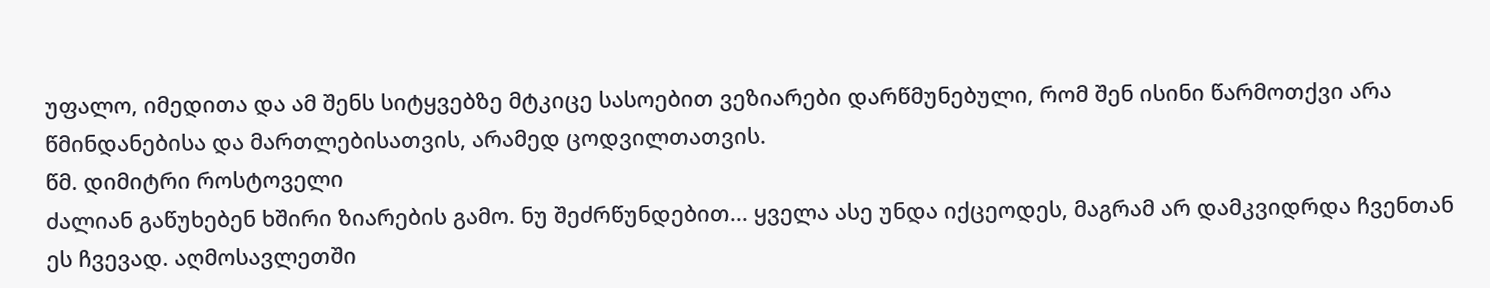უფალო, იმედითა და ამ შენს სიტყვებზე მტკიცე სასოებით ვეზიარები დარწმუნებული, რომ შენ ისინი წარმოთქვი არა წმინდანებისა და მართლებისათვის, არამედ ცოდვილთათვის.
წმ. დიმიტრი როსტოველი
ძალიან გაწუხებენ ხშირი ზიარების გამო. ნუ შეძრწუნდებით... ყველა ასე უნდა იქცეოდეს, მაგრამ არ დამკვიდრდა ჩვენთან ეს ჩვევად. აღმოსავლეთში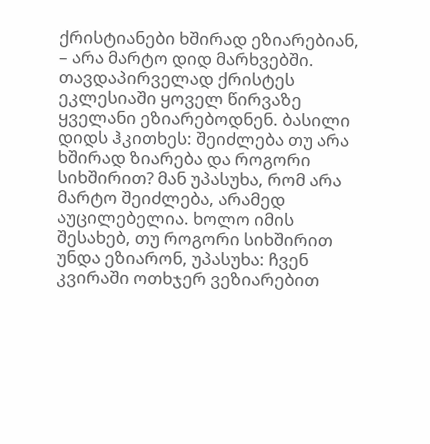ქრისტიანები ხშირად ეზიარებიან, – არა მარტო დიდ მარხვებში. თავდაპირველად ქრისტეს ეკლესიაში ყოველ წირვაზე ყველანი ეზიარებოდნენ. ბასილი დიდს ჰკითხეს: შეიძლება თუ არა ხშირად ზიარება და როგორი სიხშირით? მან უპასუხა, რომ არა მარტო შეიძლება, არამედ აუცილებელია. ხოლო იმის შესახებ, თუ როგორი სიხშირით უნდა ეზიარონ, უპასუხა: ჩვენ კვირაში ოთხჯერ ვეზიარებით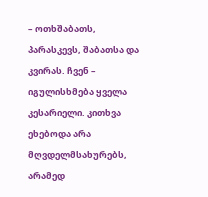– ოთხშაბათს, პარასკევს, შაბათსა და კვირას. ჩვენ – იგულისხმება ყველა კესარიელი. კითხვა ეხებოდა არა მღვდელმსახურებს, არამედ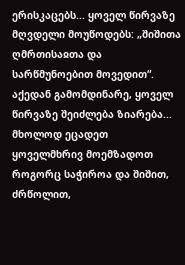ერისკაცებს... ყოველ წირვაზე მღვდელი მოუწოდებს: „შიშითა ღმრთისაჲთა და სარწმუნოებით მოვედით“. აქედან გამომდინარე, ყოველ წირვაზე შეიძლება ზიარება... მხოლოდ ეცადეთ ყოველმხრივ მოემზადოთ როგორც საჭიროა და შიშით, ძრწოლით,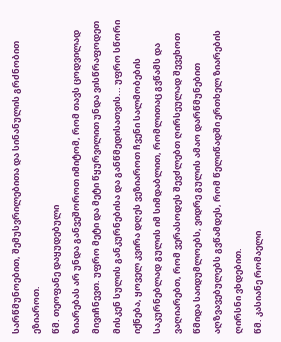სარწმუნოებით, შემუსვრილებითა და სინანულის გრძნობით ეზიაროთ.
წმ. თეოფანე დაყუდებული
ზიარებას არ უნდა განვეშოროთ იმიტომ, რომ თავს ცოდვილად მივიჩნევთ. უფრო მეტი და მეტი წყურვილით უნდა ვისწრაფოდეთ მისკენ სულის განკურნებისა და განწმედისათვის... უფრო სწორი იქნება, ყოველ კვირა დღეს ვეზიაროთ ჩვენი სალმობების საკურნებლად გულის იმ სიმდაბლით, რომლითაც გვწამს და ვაღიარებთ, რომ ვერასოდეს შევძლებთ ღირსეულად შევეხოთ წმიდა საიდუმლოებს, ვიდრე გულის ამაო დარწმუნებით აღზვავებულებს გვწამდეს, რომ წელიწადში ერთხელ ზიარების ღირსნი ვხდებით.
წმ. კასიანე რომაელი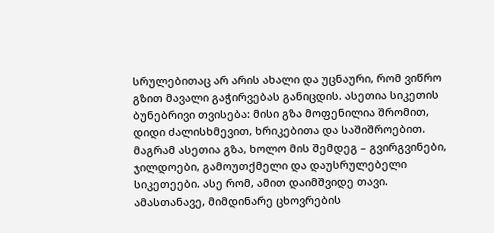სრულებითაც არ არის ახალი და უცნაური, რომ ვიწრო გზით მავალი გაჭირვებას განიცდის. ასეთია სიკეთის ბუნებრივი თვისება: მისი გზა მოფენილია შრომით, დიდი ძალისხმევით, ხრიკებითა და საშიშროებით. მაგრამ ასეთია გზა, ხოლო მის შემდეგ – გვირგვინები, ჯილდოები, გამოუთქმელი და დაუსრულებელი სიკეთეები. ასე რომ, ამით დაიმშვიდე თავი. ამასთანავე, მიმდინარე ცხოვრების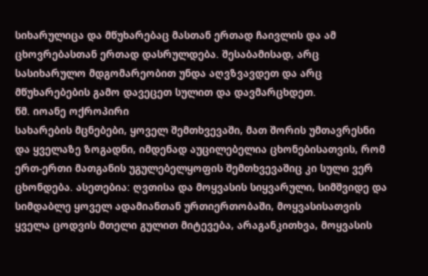სიხარულიცა და მწუხარებაც მასთან ერთად ჩაივლის და ამ ცხოვრებასთან ერთად დასრულდება. შესაბამისად, არც სასიხარულო მდგომარეობით უნდა აღვზვავდეთ და არც მწუხარებების გამო დავეცეთ სულით და დავმარცხდეთ.
წმ. იოანე ოქროპირი
სახარების მცნებები, ყოველ შემთხვევაში, მათ შორის უმთავრესნი და ყველაზე ზოგადნი, იმდენად აუცილებელია ცხონებისათვის, რომ ერთ-ერთი მათგანის უგულებელყოფის შემთხვევაშიც კი სული ვერ ცხონდება. ასეთებია: ღვთისა და მოყვასის სიყვარული, სიმშვიდე და სიმდაბლე ყოველ ადამიანთან ურთიერთობაში, მოყვასისათვის ყველა ცოდვის მთელი გულით მიტევება, არაგანკითხვა, მოყვასის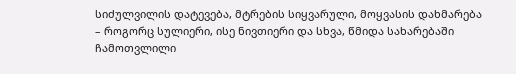სიძულვილის დატევება, მტრების სიყვარული, მოყვასის დახმარება – როგორც სულიერი, ისე ნივთიერი და სხვა, წმიდა სახარებაში ჩამოთვლილი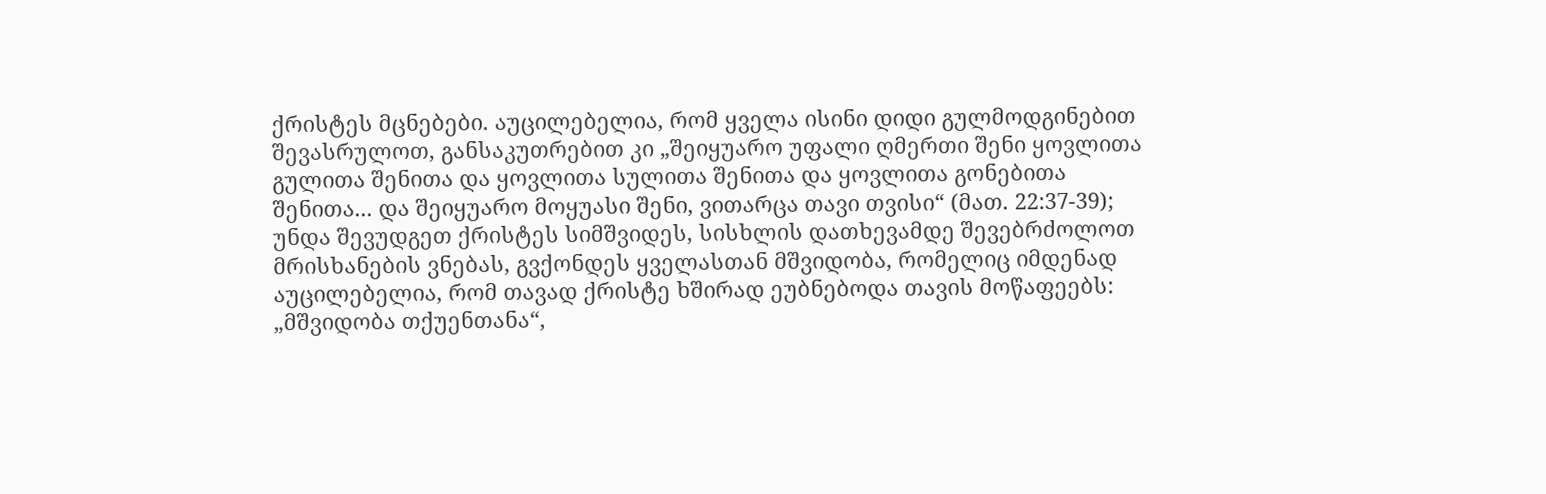ქრისტეს მცნებები. აუცილებელია, რომ ყველა ისინი დიდი გულმოდგინებით შევასრულოთ, განსაკუთრებით კი „შეიყუარო უფალი ღმერთი შენი ყოვლითა გულითა შენითა და ყოვლითა სულითა შენითა და ყოვლითა გონებითა შენითა... და შეიყუარო მოყუასი შენი, ვითარცა თავი თვისი“ (მათ. 22:37-39); უნდა შევუდგეთ ქრისტეს სიმშვიდეს, სისხლის დათხევამდე შევებრძოლოთ მრისხანების ვნებას, გვქონდეს ყველასთან მშვიდობა, რომელიც იმდენად აუცილებელია, რომ თავად ქრისტე ხშირად ეუბნებოდა თავის მოწაფეებს: „მშვიდობა თქუენთანა“,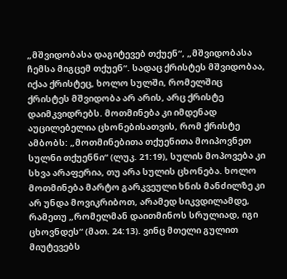„მშვიდობასა დაგიტევებ თქუენ“, „მშვიდობასა ჩემსა მიგცემ თქუენ“. სადაც ქრისტეს მშვიდობაა, იქაა ქრისტეც, ხოლო სულში, რომელშიც ქრისტეს მშვიდობა არ არის, არც ქრისტე დაიმკვიდრებს. მოთმინება კი იმდენად აუცილებელია ცხონებისათვის, რომ ქრისტე ამბობს: „მოთმინებითა თქუენითა მოიპოვნეთ სულნი თქუენნი“ (ლუკ. 21:19), სულის მოპოვება კი სხვა არაფერია, თუ არა სულის ცხონება. ხოლო მოთმინება მარტო გარკვეული ხნის მანძილზე კი არ უნდა მოვიკრიბოთ, არამედ სიკვდილამდე, რამეთუ „რომელმან დაითმინოს სრულიად, იგი ცხოვნდეს“ (მათ. 24:13). ვინც მთელი გულით მიუტევებს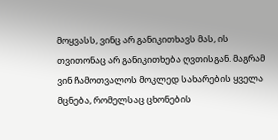მოყვასს, ვინც არ განიკითხავს მას, ის თვითონაც არ განიკითხება ღვთისგან. მაგრამ ვინ ჩამოთვალოს მოკლედ სახარების ყველა მცნება, რომელსაც ცხონების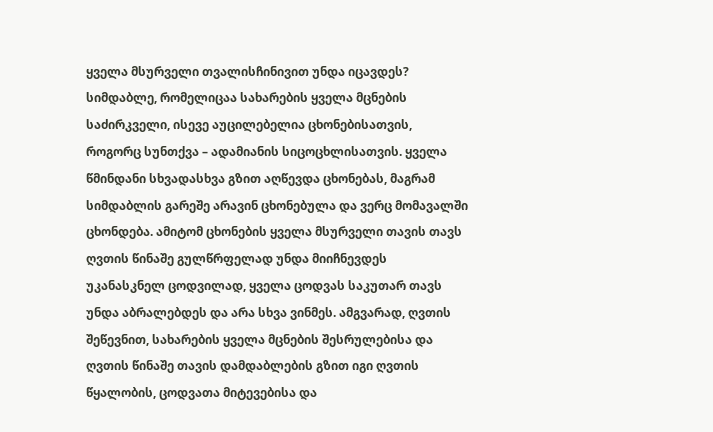ყველა მსურველი თვალისჩინივით უნდა იცავდეს? სიმდაბლე, რომელიცაა სახარების ყველა მცნების საძირკველი, ისევე აუცილებელია ცხონებისათვის, როგორც სუნთქვა – ადამიანის სიცოცხლისათვის. ყველა წმინდანი სხვადასხვა გზით აღწევდა ცხონებას, მაგრამ სიმდაბლის გარეშე არავინ ცხონებულა და ვერც მომავალში ცხონდება. ამიტომ ცხონების ყველა მსურველი თავის თავს ღვთის წინაშე გულწრფელად უნდა მიიჩნევდეს უკანასკნელ ცოდვილად, ყველა ცოდვას საკუთარ თავს უნდა აბრალებდეს და არა სხვა ვინმეს. ამგვარად, ღვთის შეწევნით, სახარების ყველა მცნების შესრულებისა და ღვთის წინაშე თავის დამდაბლების გზით იგი ღვთის წყალობის, ცოდვათა მიტევებისა და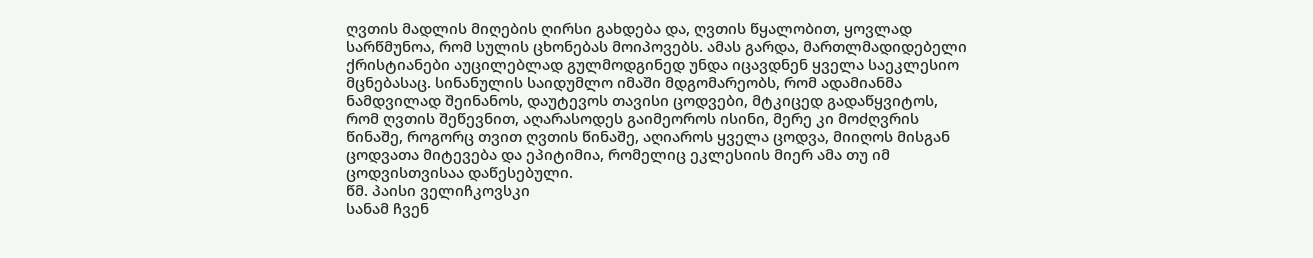ღვთის მადლის მიღების ღირსი გახდება და, ღვთის წყალობით, ყოვლად სარწმუნოა, რომ სულის ცხონებას მოიპოვებს. ამას გარდა, მართლმადიდებელი ქრისტიანები აუცილებლად გულმოდგინედ უნდა იცავდნენ ყველა საეკლესიო მცნებასაც. სინანულის საიდუმლო იმაში მდგომარეობს, რომ ადამიანმა ნამდვილად შეინანოს, დაუტევოს თავისი ცოდვები, მტკიცედ გადაწყვიტოს, რომ ღვთის შეწევნით, აღარასოდეს გაიმეოროს ისინი, მერე კი მოძღვრის წინაშე, როგორც თვით ღვთის წინაშე, აღიაროს ყველა ცოდვა, მიიღოს მისგან ცოდვათა მიტევება და ეპიტიმია, რომელიც ეკლესიის მიერ ამა თუ იმ ცოდვისთვისაა დაწესებული.
წმ. პაისი ველიჩკოვსკი
სანამ ჩვენ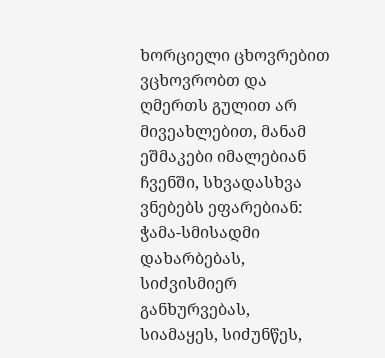ხორციელი ცხოვრებით ვცხოვრობთ და ღმერთს გულით არ მივეახლებით, მანამ ეშმაკები იმალებიან ჩვენში, სხვადასხვა ვნებებს ეფარებიან: ჭამა-სმისადმი დახარბებას, სიძვისმიერ განხურვებას, სიამაყეს, სიძუნწეს,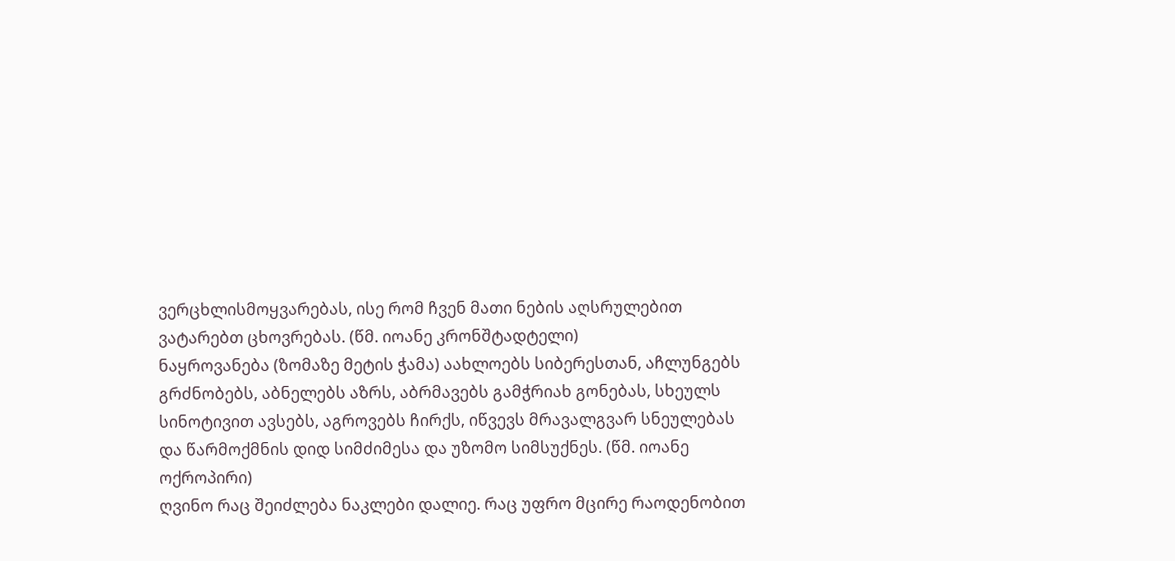ვერცხლისმოყვარებას, ისე რომ ჩვენ მათი ნების აღსრულებით ვატარებთ ცხოვრებას. (წმ. იოანე კრონშტადტელი)
ნაყროვანება (ზომაზე მეტის ჭამა) აახლოებს სიბერესთან, აჩლუნგებს გრძნობებს, აბნელებს აზრს, აბრმავებს გამჭრიახ გონებას, სხეულს სინოტივით ავსებს, აგროვებს ჩირქს, იწვევს მრავალგვარ სნეულებას და წარმოქმნის დიდ სიმძიმესა და უზომო სიმსუქნეს. (წმ. იოანე ოქროპირი)
ღვინო რაც შეიძლება ნაკლები დალიე. რაც უფრო მცირე რაოდენობით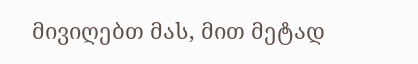მივიღებთ მას, მით მეტად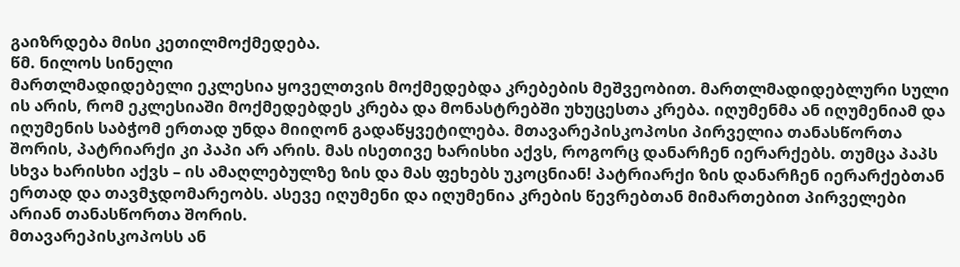გაიზრდება მისი კეთილმოქმედება.
წმ. ნილოს სინელი
მართლმადიდებელი ეკლესია ყოველთვის მოქმედებდა კრებების მეშვეობით. მართლმადიდებლური სული ის არის, რომ ეკლესიაში მოქმედებდეს კრება და მონასტრებში უხუცესთა კრება. იღუმენმა ან იღუმენიამ და იღუმენის საბჭომ ერთად უნდა მიიღონ გადაწყვეტილება. მთავარეპისკოპოსი პირველია თანასწორთა შორის, პატრიარქი კი პაპი არ არის. მას ისეთივე ხარისხი აქვს, როგორც დანარჩენ იერარქებს. თუმცა პაპს სხვა ხარისხი აქვს – ის ამაღლებულზე ზის და მას ფეხებს უკოცნიან! პატრიარქი ზის დანარჩენ იერარქებთან ერთად და თავმჯდომარეობს. ასევე იღუმენი და იღუმენია კრების წევრებთან მიმართებით პირველები არიან თანასწორთა შორის.
მთავარეპისკოპოსს ან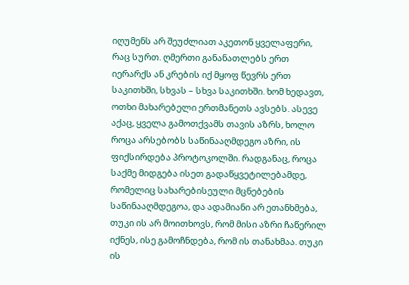იღუმენს არ შეუძლიათ აკეთონ ყველაფერი, რაც სურთ. ღმერთი განანათლებს ერთ იერარქს ან კრების იქ მყოფ წევრს ერთ საკითხში, სხვას – სხვა საკითხში. ხომ ხედავთ, ოთხი მახარებელი ერთმანეთს ავსებს. ასევე აქაც, ყველა გამოთქვამს თავის აზრს, ხოლო როცა არსებობს საწინააღმდეგო აზრი, ის ფიქსირდება პროტოკოლში. რადგანაც, როცა საქმე მიდგება ისეთ გადაწყვეტილებამდე, რომელიც სახარებისეული მცნებების საწინააღმდეგოა, და ადამიანი არ ეთანხმება, თუკი ის არ მოითხოვს, რომ მისი აზრი ჩაწერილ იქნეს, ისე გამოჩნდება, რომ ის თანახმაა. თუკი ის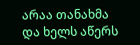არაა თანახმა და ხელს აწერს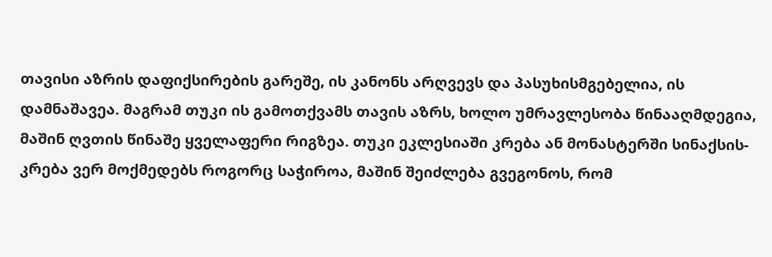თავისი აზრის დაფიქსირების გარეშე, ის კანონს არღვევს და პასუხისმგებელია, ის დამნაშავეა. მაგრამ თუკი ის გამოთქვამს თავის აზრს, ხოლო უმრავლესობა წინააღმდეგია, მაშინ ღვთის წინაშე ყველაფერი რიგზეა. თუკი ეკლესიაში კრება ან მონასტერში სინაქსის-კრება ვერ მოქმედებს როგორც საჭიროა, მაშინ შეიძლება გვეგონოს, რომ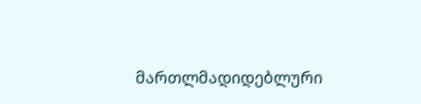მართლმადიდებლური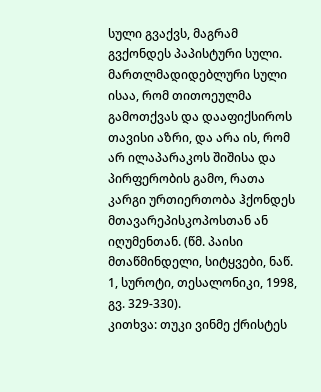სული გვაქვს, მაგრამ გვქონდეს პაპისტური სული. მართლმადიდებლური სული ისაა, რომ თითოეულმა გამოთქვას და დააფიქსიროს თავისი აზრი, და არა ის, რომ არ ილაპარაკოს შიშისა და პირფერობის გამო, რათა კარგი ურთიერთობა ჰქონდეს მთავარეპისკოპოსთან ან იღუმენთან. (წმ. პაისი მთაწმინდელი, სიტყვები, ნაწ. 1, სუროტი, თესალონიკი, 1998, გვ. 329-330).
კითხვა: თუკი ვინმე ქრისტეს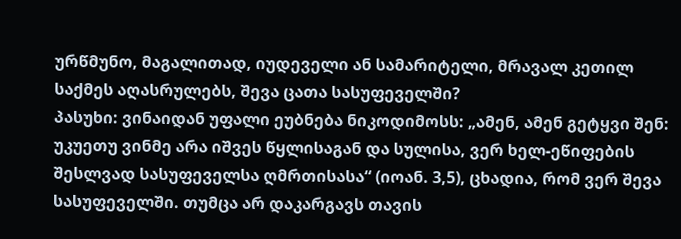ურწმუნო, მაგალითად, იუდეველი ან სამარიტელი, მრავალ კეთილ საქმეს აღასრულებს, შევა ცათა სასუფეველში?
პასუხი: ვინაიდან უფალი ეუბნება ნიკოდიმოსს: „ამენ, ამენ გეტყვი შენ: უკუეთუ ვინმე არა იშვეს წყლისაგან და სულისა, ვერ ხელ-ეწიფების შესლვად სასუფეველსა ღმრთისასა“ (იოან. 3,5), ცხადია, რომ ვერ შევა სასუფეველში. თუმცა არ დაკარგავს თავის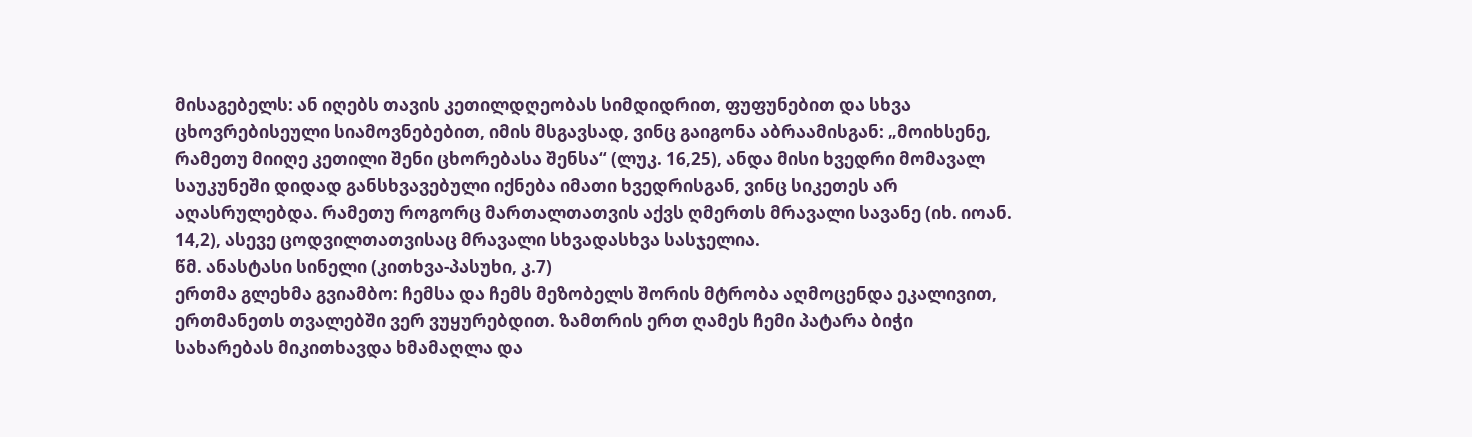მისაგებელს: ან იღებს თავის კეთილდღეობას სიმდიდრით, ფუფუნებით და სხვა ცხოვრებისეული სიამოვნებებით, იმის მსგავსად, ვინც გაიგონა აბრაამისგან: „მოიხსენე, რამეთუ მიიღე კეთილი შენი ცხორებასა შენსა“ (ლუკ. 16,25), ანდა მისი ხვედრი მომავალ საუკუნეში დიდად განსხვავებული იქნება იმათი ხვედრისგან, ვინც სიკეთეს არ აღასრულებდა. რამეთუ როგორც მართალთათვის აქვს ღმერთს მრავალი სავანე (იხ. იოან. 14,2), ასევე ცოდვილთათვისაც მრავალი სხვადასხვა სასჯელია.
წმ. ანასტასი სინელი (კითხვა-პასუხი, კ.7)
ერთმა გლეხმა გვიამბო: ჩემსა და ჩემს მეზობელს შორის მტრობა აღმოცენდა ეკალივით, ერთმანეთს თვალებში ვერ ვუყურებდით. ზამთრის ერთ ღამეს ჩემი პატარა ბიჭი სახარებას მიკითხავდა ხმამაღლა და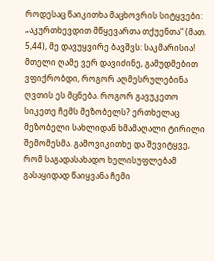როდესაც წაიკითხა მაცხოვრის სიტყვები: „აკურთხევდით მწყევართა თქუენთა“ (მათ. 5,44), მე დავუყვირე ბავშვს: საკმარისია! მთელი ღამე ვერ დავიძინე, გამუდმებით ვფიქრობდი, როგორ აღმესრულებინა ღვთის ეს მცნება. როგორ გავუკეთო სიკეთე ჩემს მეზობელს? ერთხელაც მეზობელი სახლიდან ხმამაღალი ტირილი შემომესმა. გამოვიკითხე და შევიტყვე, რომ საგადასახადო ხელისუფლებამ გასაყიდად წაიყვანა ჩემი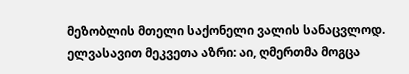მეზობლის მთელი საქონელი ვალის სანაცვლოდ. ელვასავით მეკვეთა აზრი: აი, ღმერთმა მოგცა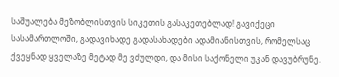საშუალება მეზობლისთვის სიკეთის გასაკეთებლად! გავიქეცი სასამართლოში, გადავიხადე გადასახადები ადამიანისთვის, რომელსაც ქვეყნად ყველაზე მეტად მე ვძულდი, და მისი საქონელი უკან დავუბრუნე.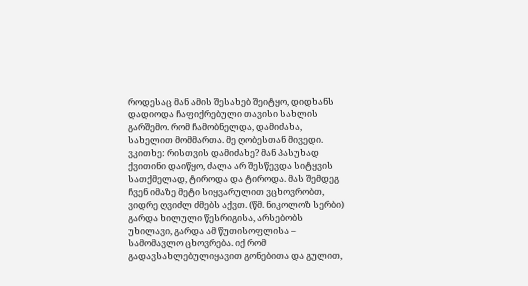როდესაც მან ამის შესახებ შეიტყო, დიდხანს დადიოდა ჩაფიქრებული თავისი სახლის გარშემო. რომ ჩამობნელდა, დამიძახა, სახელით მომმართა. მე ღობესთან მივედი. ვკითხე: რისთვის დამიძახე? მან პასუხად ქვითინი დაიწყო, ძალა არ შესწევდა სიტყვის სათქმელად, ტიროდა და ტიროდა. მას შემდეგ ჩვენ იმაზე მეტი სიყვარულით ვცხოვრობთ, ვიდრე ღვიძლ ძმებს აქვთ. (წმ. ნიკოლოზ სერბი)
გარდა ხილული წესრიგისა, არსებობს უხილავი, გარდა ამ წუთისოფლისა – სამომავლო ცხოვრება. იქ რომ გადავსახლებულიყავით გონებითა და გულით,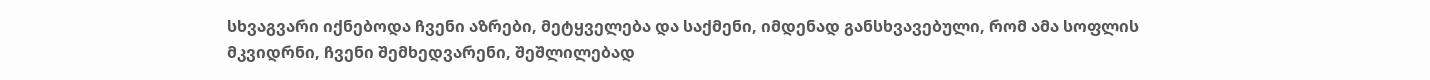სხვაგვარი იქნებოდა ჩვენი აზრები, მეტყველება და საქმენი, იმდენად განსხვავებული, რომ ამა სოფლის მკვიდრნი, ჩვენი შემხედვარენი, შეშლილებად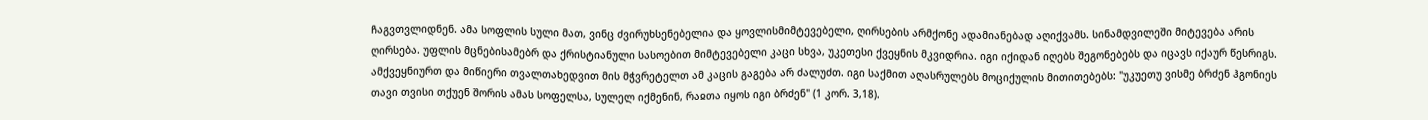ჩაგვთვლიდნენ. ამა სოფლის სული მათ, ვინც ძვირუხსენებელია და ყოვლისმიმტევებელი, ღირსების არმქონე ადამიანებად აღიქვამს. სინამდვილეში მიტევება არის ღირსება. უფლის მცნებისამებრ და ქრისტიანული სასოებით მიმტევებელი კაცი სხვა, უკეთესი ქვეყნის მკვიდრია. იგი იქიდან იღებს შეგონებებს და იცავს იქაურ წესრიგს. ამქვეყნიურთ და მიწიერი თვალთახედვით მის მჭვრეტელთ ამ კაცის გაგება არ ძალუძთ. იგი საქმით აღასრულებს მოციქულის მითითებებს: "უკუეთუ ვისმე ბრძენ ჰგონიეს თავი თვისი თქუენ შორის ამას სოფელსა, სულელ იქმენინ, რაჲთა იყოს იგი ბრძენ" (1 კორ. 3,18).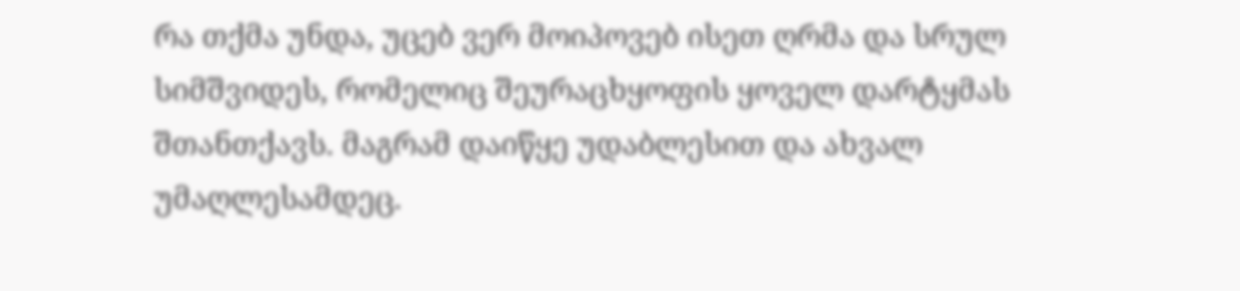რა თქმა უნდა, უცებ ვერ მოიპოვებ ისეთ ღრმა და სრულ სიმშვიდეს, რომელიც შეურაცხყოფის ყოველ დარტყმას შთანთქავს. მაგრამ დაიწყე უდაბლესით და ახვალ უმაღლესამდეც.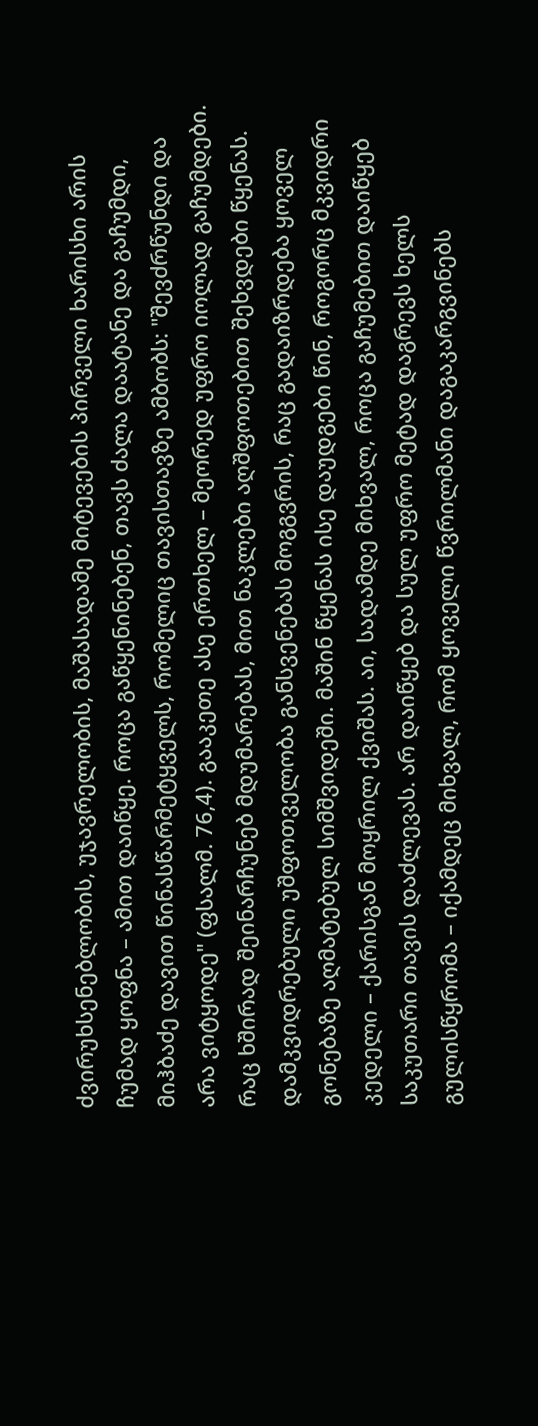ძვირუხსენებლობის, უჯავრელობის, მაშასადამე მიტევების პირველი ხარისხი არის ჩუმად ყოფნა – ამით დაიწყე. როცა გაწყენინებენ, თავს ძალა დაატანე და გაჩუმდი, მიჰბაძე დავით წინასწარმეტყველს, რომელიც თავისთავზე ამბობს: "შევძრწუნდი და არა ვიტყოდე" (ფსალმ. 76,4). გააკეთე ასე ერთხელ – მეორედ უფრო იოლად გაჩუმდები. რაც ხშირად შეინარჩუნებ მდუმარებას, მით ნაკლები აღშფოთებით შეხვდები წყენას. დამკვიდრებული უშფოთველობა განსვენებას მოგგვრის, რაც გადაიზრდება ყოველ გონებაზე აღმატებულ სიმშვიდეში. მაშინ წყენას ისე დაუდგები წინ, როგორც მკვიდრი კედელი – ქარისგან მოყრილ ქვიშას. აი, სადამდე მიხვალ, როცა გაჩუმებით დაიწყებ საკუთარი თავის დაძლევას. არ დაიწყებ და სულ უფრო მეტად დაგრევს ხელს გულისწყრომა – იქამდეც მიხვალ, რომ ყოველი წვრილმანი დაგაკარგვინებს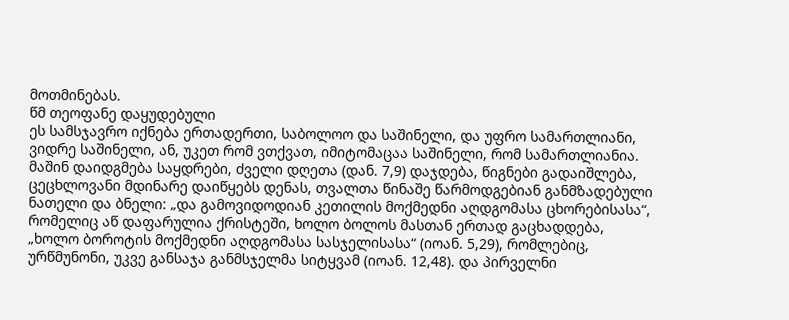მოთმინებას.
წმ თეოფანე დაყუდებული
ეს სამსჯავრო იქნება ერთადერთი, საბოლოო და საშინელი, და უფრო სამართლიანი, ვიდრე საშინელი, ან, უკეთ რომ ვთქვათ, იმიტომაცაა საშინელი, რომ სამართლიანია. მაშინ დაიდგმება საყდრები, ძველი დღეთა (დან. 7,9) დაჯდება, წიგნები გადაიშლება, ცეცხლოვანი მდინარე დაიწყებს დენას, თვალთა წინაშე წარმოდგებიან განმზადებული ნათელი და ბნელი: „და გამოვიდოდიან კეთილის მოქმედნი აღდგომასა ცხორებისასა“, რომელიც აწ დაფარულია ქრისტეში, ხოლო ბოლოს მასთან ერთად გაცხადდება, „ხოლო ბოროტის მოქმედნი აღდგომასა სასჯელისასა“ (იოან. 5,29), რომლებიც, ურწმუნონი, უკვე განსაჯა განმსჯელმა სიტყვამ (იოან. 12,48). და პირველნი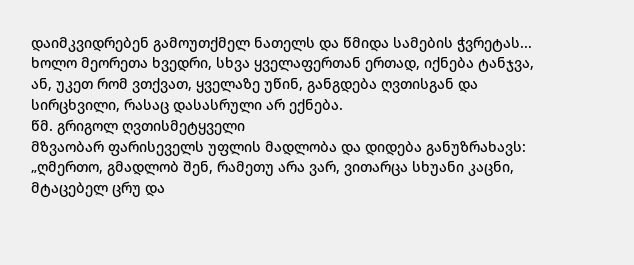დაიმკვიდრებენ გამოუთქმელ ნათელს და წმიდა სამების ჭვრეტას... ხოლო მეორეთა ხვედრი, სხვა ყველაფერთან ერთად, იქნება ტანჯვა, ან, უკეთ რომ ვთქვათ, ყველაზე უწინ, განგდება ღვთისგან და სირცხვილი, რასაც დასასრული არ ექნება.
წმ. გრიგოლ ღვთისმეტყველი
მზვაობარ ფარისეველს უფლის მადლობა და დიდება განუზრახავს: „ღმერთო, გმადლობ შენ, რამეთუ არა ვარ, ვითარცა სხუანი კაცნი, მტაცებელ ცრუ და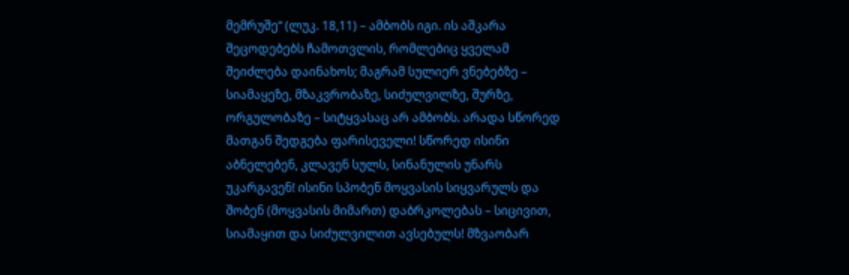მემრუშე“ (ლუკ. 18,11) – ამბობს იგი. ის აშკარა შეცოდებებს ჩამოთვლის, რომლებიც ყველამ შეიძლება დაინახოს; მაგრამ სულიერ ვნებებზე – სიამაყეზე, მზაკვრობაზე, სიძულვილზე, შურზე, ორგულობაზე – სიტყვასაც არ ამბობს. არადა სწორედ მათგან შედგება ფარისეველი! სწორედ ისინი აბნელებენ, კლავენ სულს, სინანულის უნარს უკარგავენ! ისინი სპობენ მოყვასის სიყვარულს და შობენ (მოყვასის მიმართ) დაბრკოლებას – სიცივით, სიამაყით და სიძულვილით ავსებულს! მზვაობარ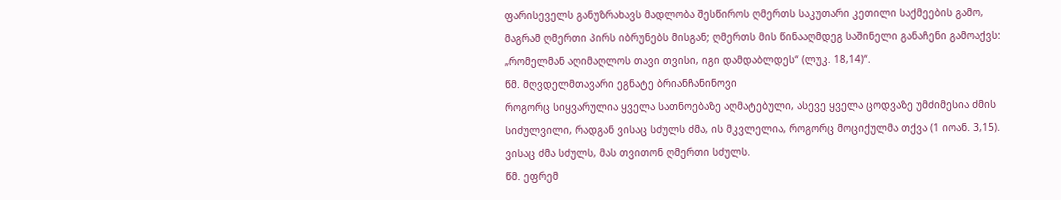ფარისეველს განუზრახავს მადლობა შესწიროს ღმერთს საკუთარი კეთილი საქმეების გამო, მაგრამ ღმერთი პირს იბრუნებს მისგან; ღმერთს მის წინააღმდეგ საშინელი განაჩენი გამოაქვს: „რომელმან აღიმაღლოს თავი თვისი, იგი დამდაბლდეს“ (ლუკ. 18,14)“.
წმ. მღვდელმთავარი ეგნატე ბრიანჩანინოვი
როგორც სიყვარულია ყველა სათნოებაზე აღმატებული, ასევე ყველა ცოდვაზე უმძიმესია ძმის სიძულვილი, რადგან ვისაც სძულს ძმა, ის მკვლელია, როგორც მოციქულმა თქვა (1 იოან. 3,15). ვისაც ძმა სძულს, მას თვითონ ღმერთი სძულს.
წმ. ეფრემ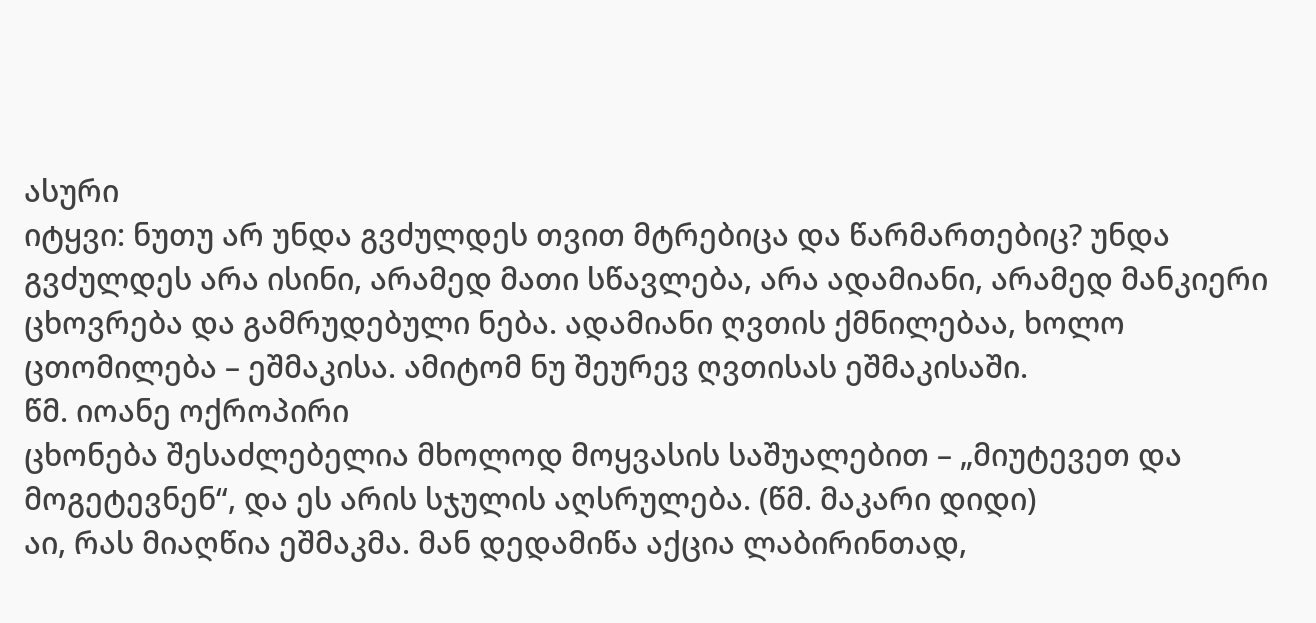ასური
იტყვი: ნუთუ არ უნდა გვძულდეს თვით მტრებიცა და წარმართებიც? უნდა გვძულდეს არა ისინი, არამედ მათი სწავლება, არა ადამიანი, არამედ მანკიერი ცხოვრება და გამრუდებული ნება. ადამიანი ღვთის ქმნილებაა, ხოლო ცთომილება – ეშმაკისა. ამიტომ ნუ შეურევ ღვთისას ეშმაკისაში.
წმ. იოანე ოქროპირი
ცხონება შესაძლებელია მხოლოდ მოყვასის საშუალებით – „მიუტევეთ და მოგეტევნენ“, და ეს არის სჯულის აღსრულება. (წმ. მაკარი დიდი)
აი, რას მიაღწია ეშმაკმა. მან დედამიწა აქცია ლაბირინთად,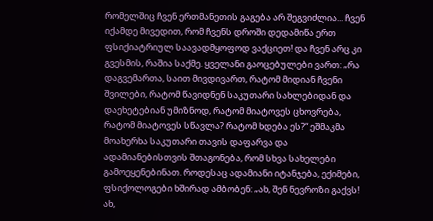რომელშიც ჩვენ ერთმანეთის გაგება არ შეგვიძლია... ჩვენ იქამდე მივედით, რომ ჩვენს დროში დედამიწა ერთ ფსიქიატრიულ საავადმყოფოდ ვაქციეთ! და ჩვენ არც კი გვესმის, რაშია საქმე. ყველანი გაოცებულები ვართ: „რა დაგვემართა, საით მივდივართ, რატომ მიდიან ჩვენი შვილები, რატომ წავიდნენ საკუთარი სახლებიდან და დაეხეტებიან უმიზნოდ, რატომ მიატოვეს ცხოვრება, რატომ მიატოვეს სწავლა? რატომ ხდება ეს?“ ეშმაკმა მოახერხა საკუთარი თავის დაფარვა და ადამიანებისთვის შთაგონება, რომ სხვა სახელები გამოეყენებინათ. როდესაც ადამიანი იტანჯება, ექიმები, ფსიქოლოგები ხშირად ამბობენ: „ახ, შენ ნევროზი გაქვს! ახ,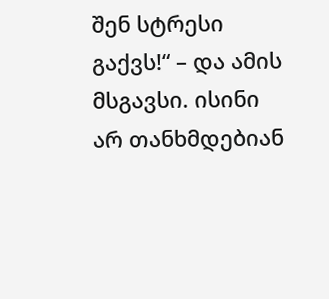შენ სტრესი გაქვს!“ – და ამის მსგავსი. ისინი არ თანხმდებიან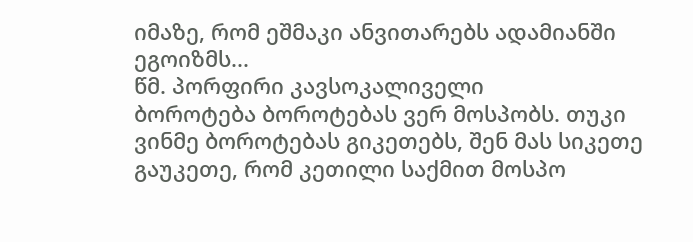იმაზე, რომ ეშმაკი ანვითარებს ადამიანში ეგოიზმს...
წმ. პორფირი კავსოკალიველი
ბოროტება ბოროტებას ვერ მოსპობს. თუკი ვინმე ბოროტებას გიკეთებს, შენ მას სიკეთე გაუკეთე, რომ კეთილი საქმით მოსპო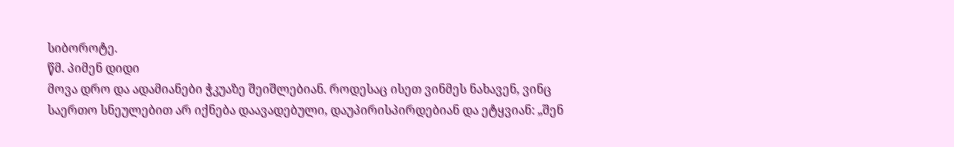სიბოროტე.
წმ. პიმენ დიდი
მოვა დრო და ადამიანები ჭკუაზე შეიშლებიან. როდესაც ისეთ ვინმეს ნახავენ, ვინც საერთო სნეულებით არ იქნება დაავადებული, დაუპირისპირდებიან და ეტყვიან: „შენ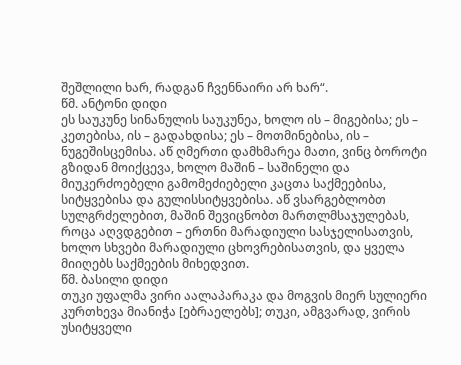შეშლილი ხარ, რადგან ჩვენნაირი არ ხარ“.
წმ. ანტონი დიდი
ეს საუკუნე სინანულის საუკუნეა, ხოლო ის – მიგებისა; ეს – კეთებისა, ის – გადახდისა; ეს – მოთმინებისა, ის – ნუგეშისცემისა. აწ ღმერთი დამხმარეა მათი, ვინც ბოროტი გზიდან მოიქცევა, ხოლო მაშინ – საშინელი და მიუკერძოებელი გამომეძიებელი კაცთა საქმეებისა, სიტყვებისა და გულისსიტყვებისა. აწ ვსარგებლობთ სულგრძელებით, მაშინ შევიცნობთ მართლმსაჯულებას, როცა აღვდგებით – ერთნი მარადიული სასჯელისათვის, ხოლო სხვები მარადიული ცხოვრებისათვის, და ყველა მიიღებს საქმეების მიხედვით.
წმ. ბასილი დიდი
თუკი უფალმა ვირი აალაპარაკა და მოგვის მიერ სულიერი კურთხევა მიანიჭა [ებრაელებს]; თუკი, ამგვარად, ვირის უსიტყველი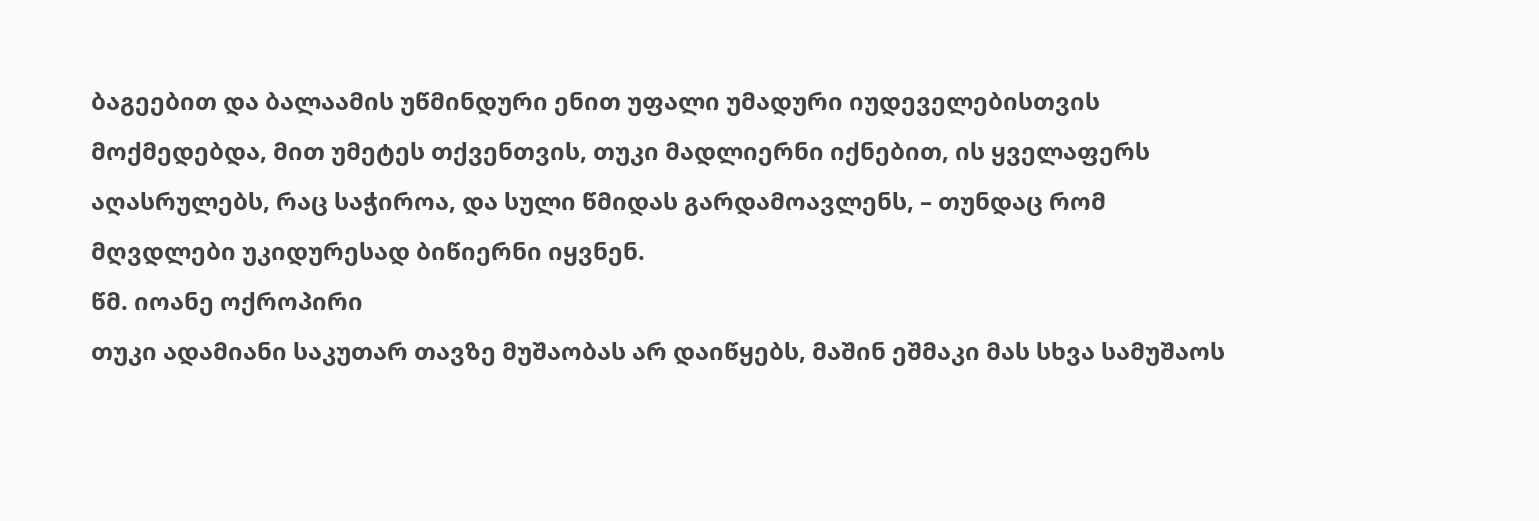ბაგეებით და ბალაამის უწმინდური ენით უფალი უმადური იუდეველებისთვის მოქმედებდა, მით უმეტეს თქვენთვის, თუკი მადლიერნი იქნებით, ის ყველაფერს აღასრულებს, რაც საჭიროა, და სული წმიდას გარდამოავლენს, – თუნდაც რომ მღვდლები უკიდურესად ბიწიერნი იყვნენ.
წმ. იოანე ოქროპირი
თუკი ადამიანი საკუთარ თავზე მუშაობას არ დაიწყებს, მაშინ ეშმაკი მას სხვა სამუშაოს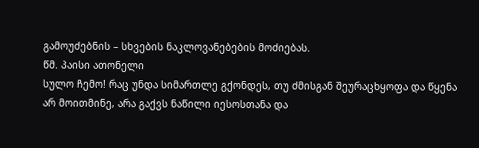გამოუძებნის – სხვების ნაკლოვანებების მოძიებას.
წმ. პაისი ათონელი
სულო ჩემო! რაც უნდა სიმართლე გქონდეს, თუ ძმისგან შეურაცხყოფა და წყენა არ მოითმინე, არა გაქვს ნაწილი იესოსთანა და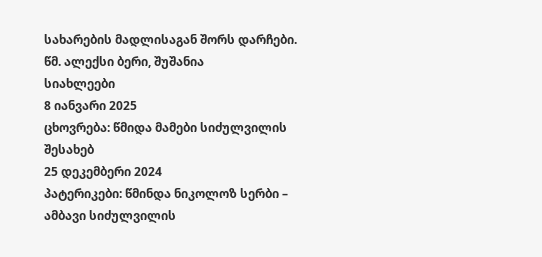სახარების მადლისაგან შორს დარჩები.
წმ. ალექსი ბერი, შუშანია
სიახლეები
8 იანვარი 2025
ცხოვრება: წმიდა მამები სიძულვილის შესახებ
25 დეკემბერი 2024
პატერიკები: წმინდა ნიკოლოზ სერბი – ამბავი სიძულვილის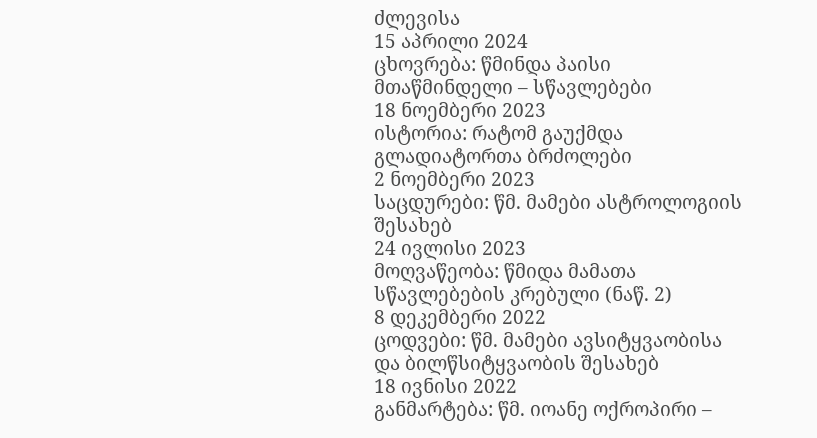ძლევისა
15 აპრილი 2024
ცხოვრება: წმინდა პაისი მთაწმინდელი – სწავლებები
18 ნოემბერი 2023
ისტორია: რატომ გაუქმდა გლადიატორთა ბრძოლები
2 ნოემბერი 2023
საცდურები: წმ. მამები ასტროლოგიის შესახებ
24 ივლისი 2023
მოღვაწეობა: წმიდა მამათა სწავლებების კრებული (ნაწ. 2)
8 დეკემბერი 2022
ცოდვები: წმ. მამები ავსიტყვაობისა და ბილწსიტყვაობის შესახებ
18 ივნისი 2022
განმარტება: წმ. იოანე ოქროპირი –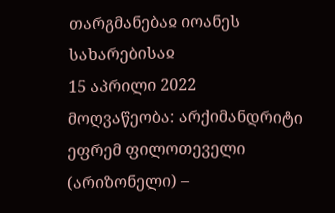თარგმანებაჲ იოანეს სახარებისაჲ
15 აპრილი 2022
მოღვაწეობა: არქიმანდრიტი ეფრემ ფილოთეველი (არიზონელი) –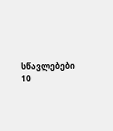სწავლებები
10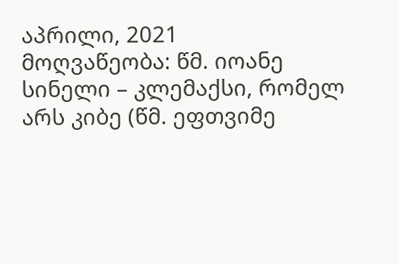აპრილი, 2021
მოღვაწეობა: წმ. იოანე სინელი – კლემაქსი, რომელ არს კიბე (წმ. ეფთვიმე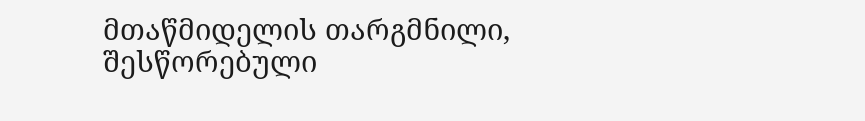მთაწმიდელის თარგმნილი, შესწორებული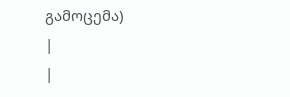გამოცემა)
|
|